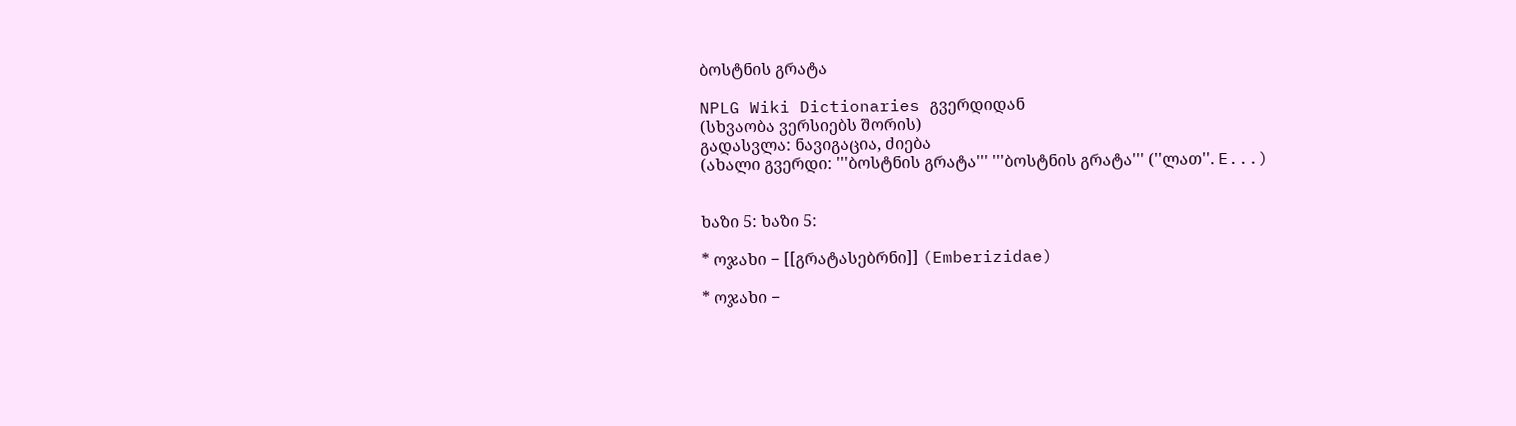ბოსტნის გრატა

NPLG Wiki Dictionaries გვერდიდან
(სხვაობა ვერსიებს შორის)
გადასვლა: ნავიგაცია, ძიება
(ახალი გვერდი: '''ბოსტნის გრატა''' '''ბოსტნის გრატა''' (''ლათ''. E...)


ხაზი 5: ხაზი 5:

* ოჯახი − [[გრატასებრნი]] (Emberizidae)

* ოჯახი −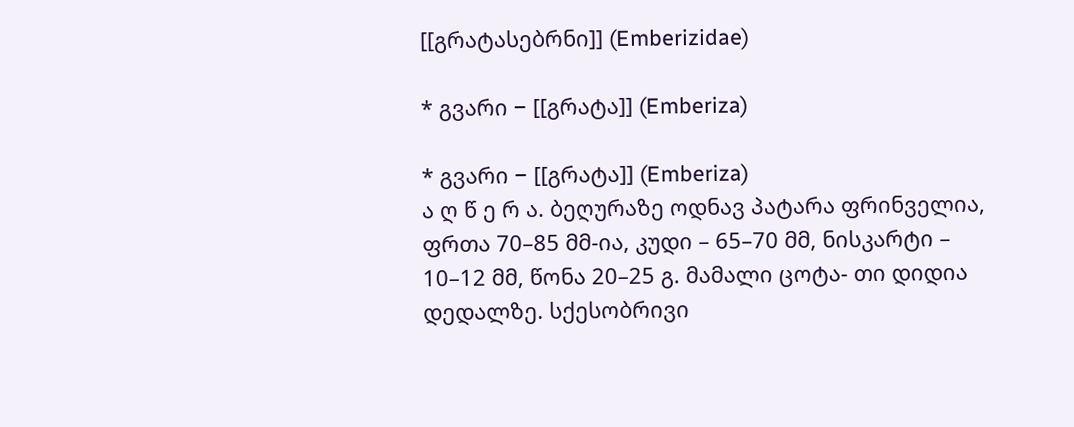[[გრატასებრნი]] (Emberizidae)

* გვარი − [[გრატა]] (Emberiza)

* გვარი − [[გრატა]] (Emberiza)
ა ღ წ ე რ ა. ბეღურაზე ოდნავ პატარა ფრინველია, ფრთა 70–85 მმ-ია, კუდი – 65–70 მმ, ნისკარტი – 10–12 მმ, წონა 20–25 გ. მამალი ცოტა- თი დიდია დედალზე. სქესობრივი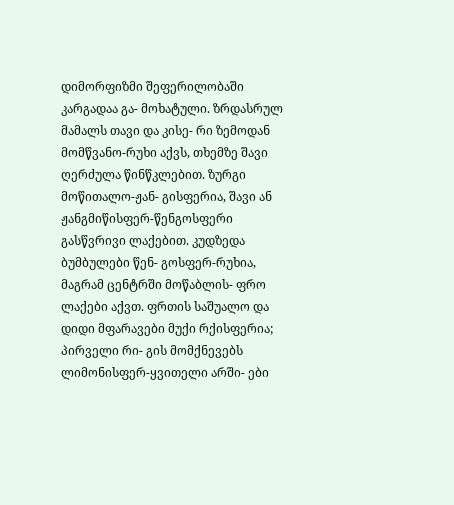დიმორფიზმი შეფერილობაში კარგადაა გა- მოხატული. ზრდასრულ მამალს თავი და კისე- რი ზემოდან მომწვანო-რუხი აქვს, თხემზე შავი ღერძულა წინწკლებით. ზურგი მოწითალო-ჟან- გისფერია, შავი ან ჟანგმიწისფერ-წენგოსფერი გასწვრივი ლაქებით. კუდზედა ბუმბულები წენ- გოსფერ-რუხია, მაგრამ ცენტრში მოწაბლის- ფრო ლაქები აქვთ. ფრთის საშუალო და დიდი მფარავები მუქი რქისფერია; პირველი რი- გის მომქნევებს ლიმონისფერ-ყვითელი არში- ები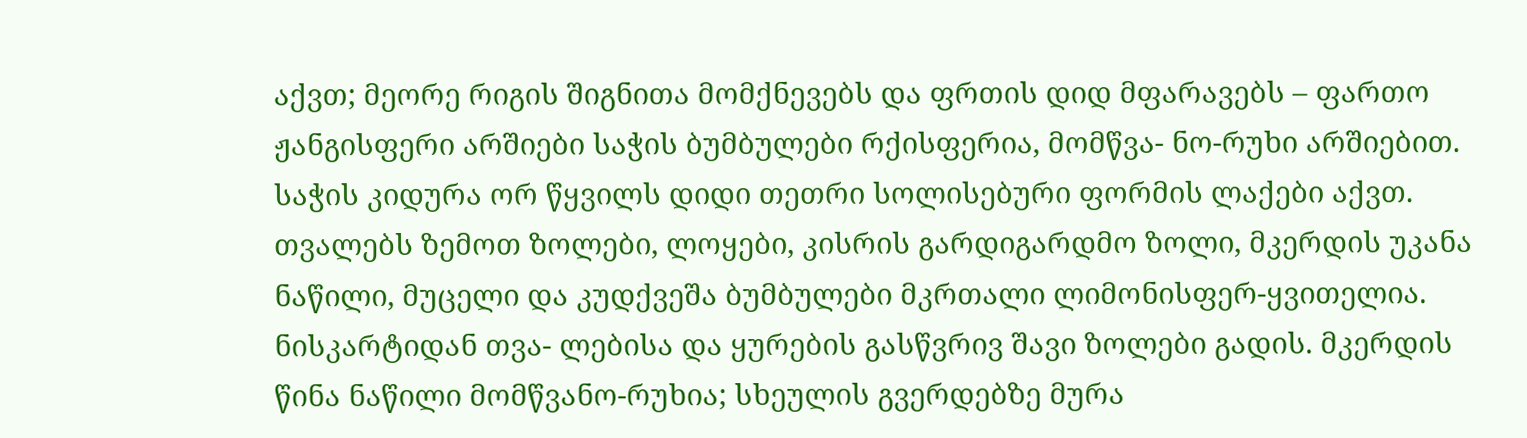აქვთ; მეორე რიგის შიგნითა მომქნევებს და ფრთის დიდ მფარავებს – ფართო ჟანგისფერი არშიები საჭის ბუმბულები რქისფერია, მომწვა- ნო-რუხი არშიებით. საჭის კიდურა ორ წყვილს დიდი თეთრი სოლისებური ფორმის ლაქები აქვთ. თვალებს ზემოთ ზოლები, ლოყები, კისრის გარდიგარდმო ზოლი, მკერდის უკანა ნაწილი, მუცელი და კუდქვეშა ბუმბულები მკრთალი ლიმონისფერ-ყვითელია. ნისკარტიდან თვა- ლებისა და ყურების გასწვრივ შავი ზოლები გადის. მკერდის წინა ნაწილი მომწვანო-რუხია; სხეულის გვერდებზე მურა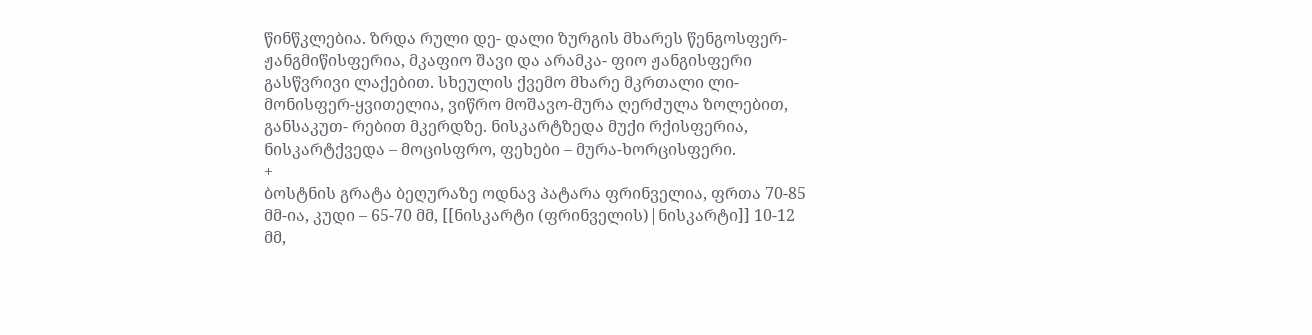წინწკლებია. ზრდა რული დე- დალი ზურგის მხარეს წენგოსფერ-ჟანგმიწისფერია, მკაფიო შავი და არამკა- ფიო ჟანგისფერი გასწვრივი ლაქებით. სხეულის ქვემო მხარე მკრთალი ლი- მონისფერ-ყვითელია, ვიწრო მოშავო-მურა ღერძულა ზოლებით, განსაკუთ- რებით მკერდზე. ნისკარტზედა მუქი რქისფერია, ნისკარტქვედა – მოცისფრო, ფეხები – მურა-ხორცისფერი.
+
ბოსტნის გრატა ბეღურაზე ოდნავ პატარა ფრინველია, ფრთა 70-85 მმ-ია, კუდი – 65-70 მმ, [[ნისკარტი (ფრინველის)|ნისკარტი]] 10-12 მმ,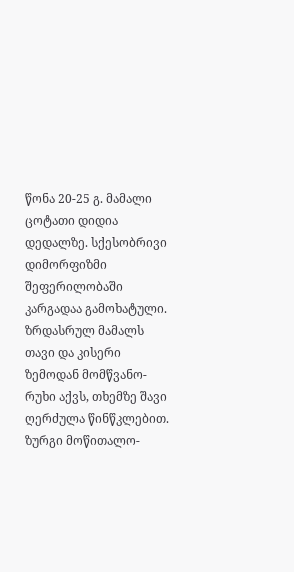წონა 20-25 გ. მამალი ცოტათი დიდია დედალზე. სქესობრივი დიმორფიზმი შეფერილობაში კარგადაა გამოხატული. ზრდასრულ მამალს თავი და კისერი ზემოდან მომწვანო-რუხი აქვს, თხემზე შავი ღერძულა წინწკლებით. ზურგი მოწითალო-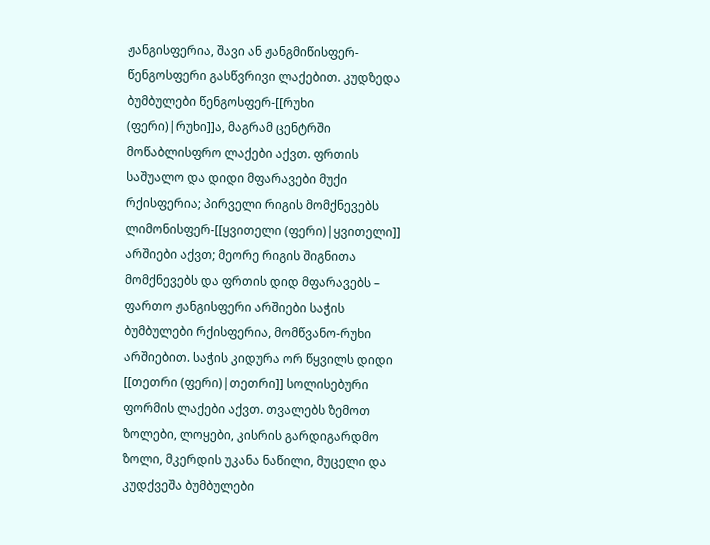ჟანგისფერია, შავი ან ჟანგმიწისფერ-წენგოსფერი გასწვრივი ლაქებით. კუდზედა ბუმბულები წენგოსფერ-[[რუხი (ფერი)|რუხი]]ა, მაგრამ ცენტრში მოწაბლისფრო ლაქები აქვთ. ფრთის საშუალო და დიდი მფარავები მუქი რქისფერია; პირველი რიგის მომქნევებს ლიმონისფერ-[[ყვითელი (ფერი)|ყვითელი]] არშიები აქვთ; მეორე რიგის შიგნითა მომქნევებს და ფრთის დიდ მფარავებს – ფართო ჟანგისფერი არშიები საჭის ბუმბულები რქისფერია, მომწვანო-რუხი არშიებით. საჭის კიდურა ორ წყვილს დიდი [[თეთრი (ფერი)|თეთრი]] სოლისებური ფორმის ლაქები აქვთ. თვალებს ზემოთ ზოლები, ლოყები, კისრის გარდიგარდმო ზოლი, მკერდის უკანა ნაწილი, მუცელი და კუდქვეშა ბუმბულები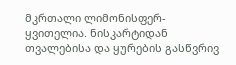მკრთალი ლიმონისფერ-ყვითელია. ნისკარტიდან თვალებისა და ყურების გასწვრივ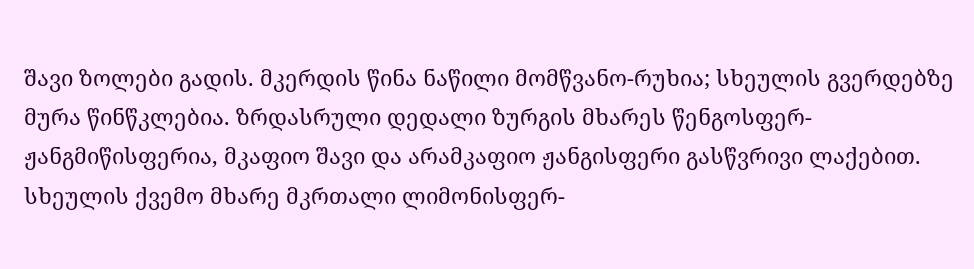შავი ზოლები გადის. მკერდის წინა ნაწილი მომწვანო-რუხია; სხეულის გვერდებზე მურა წინწკლებია. ზრდასრული დედალი ზურგის მხარეს წენგოსფერ-ჟანგმიწისფერია, მკაფიო შავი და არამკაფიო ჟანგისფერი გასწვრივი ლაქებით. სხეულის ქვემო მხარე მკრთალი ლიმონისფერ-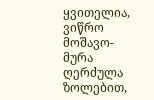ყვითელია, ვიწრო მოშავო-მურა ღერძულა ზოლებით,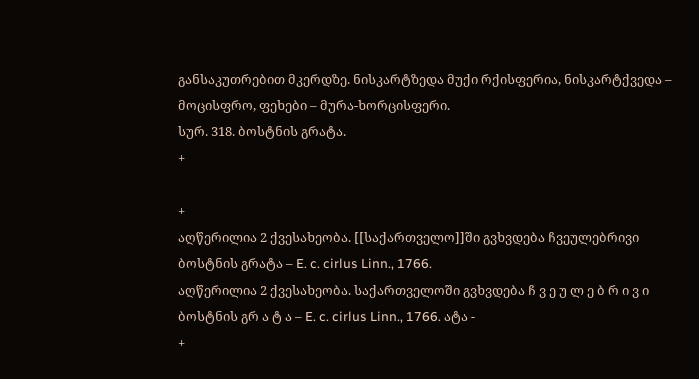განსაკუთრებით მკერდზე. ნისკარტზედა მუქი რქისფერია, ნისკარტქვედა – მოცისფრო, ფეხები – მურა-ხორცისფერი.
სურ. 318. ბოსტნის გრატა.
+

+
აღწერილია 2 ქვესახეობა. [[საქართველო]]ში გვხვდება ჩვეულებრივი ბოსტნის გრატა – E. c. cirlus Linn., 1766.
აღწერილია 2 ქვესახეობა. საქართველოში გვხვდება ჩ ვ ე უ ლ ე ბ რ ი ვ ი ბოსტნის გრ ა ტ ა – E. c. cirlus Linn., 1766. ატა -
+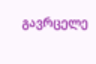გავრცელე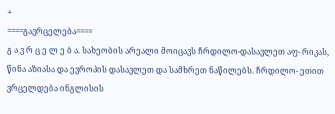+
====გავრცელება====
გ ა ვ რ ც ე ლ ე ბ ა. სახეობის არეალი მოიცავს ჩრდილო-დასავლეთ აფ- რიკას, წინა აზიასა და ევროპის დასავლეთ და სამხრეთ ნაწილებს. ჩრდილო- ეთით ვრცელდება ინგლისის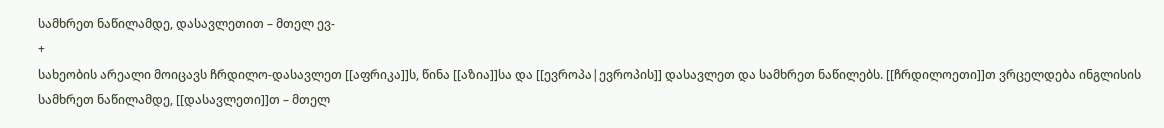სამხრეთ ნაწილამდე, დასავლეთით – მთელ ევ-
+
სახეობის არეალი მოიცავს ჩრდილო-დასავლეთ [[აფრიკა]]ს, წინა [[აზია]]სა და [[ევროპა|ევროპის]] დასავლეთ და სამხრეთ ნაწილებს. [[ჩრდილოეთი]]თ ვრცელდება ინგლისის სამხრეთ ნაწილამდე, [[დასავლეთი]]თ – მთელ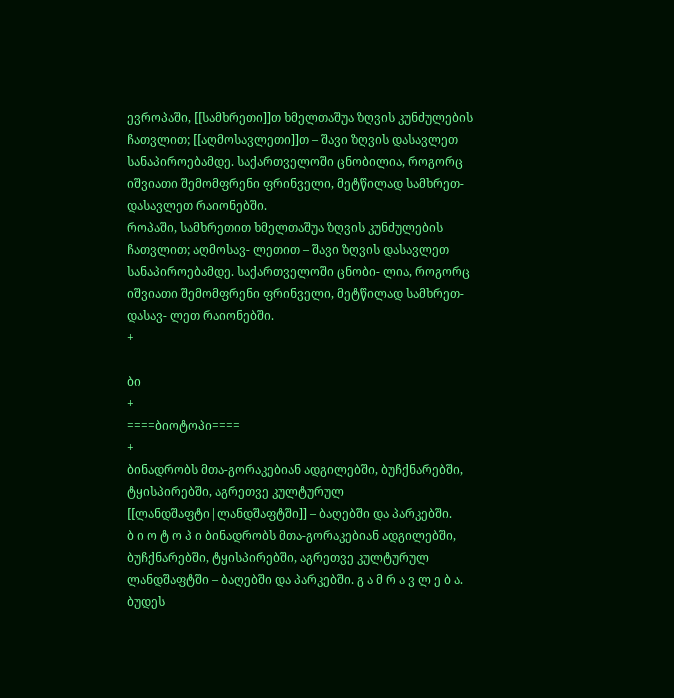ევროპაში, [[სამხრეთი]]თ ხმელთაშუა ზღვის კუნძულების ჩათვლით; [[აღმოსავლეთი]]თ – შავი ზღვის დასავლეთ სანაპიროებამდე. საქართველოში ცნობილია, როგორც იშვიათი შემომფრენი ფრინველი, მეტწილად სამხრეთ-დასავლეთ რაიონებში.
როპაში, სამხრეთით ხმელთაშუა ზღვის კუნძულების ჩათვლით; აღმოსავ- ლეთით – შავი ზღვის დასავლეთ სანაპიროებამდე. საქართველოში ცნობი- ლია, როგორც იშვიათი შემომფრენი ფრინველი, მეტწილად სამხრეთ-დასავ- ლეთ რაიონებში.
+

ბი
+
====ბიოტოპი====
+
ბინადრობს მთა-გორაკებიან ადგილებში, ბუჩქნარებში, ტყისპირებში, აგრეთვე კულტურულ [[ლანდშაფტი|ლანდშაფტში]] – ბაღებში და პარკებში.
ბ ი ო ტ ო პ ი ბინადრობს მთა-გორაკებიან ადგილებში, ბუჩქნარებში, ტყისპირებში, აგრეთვე კულტურულ ლანდშაფტში – ბაღებში და პარკებში. გ ა მ რ ა ვ ლ ე ბ ა. ბუდეს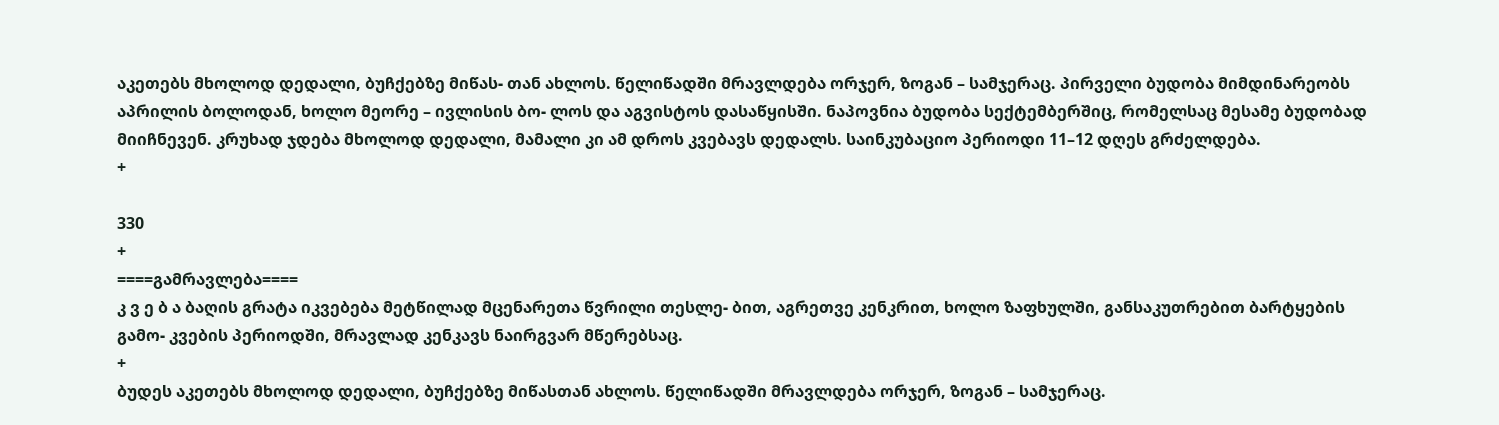აკეთებს მხოლოდ დედალი, ბუჩქებზე მიწას- თან ახლოს. წელიწადში მრავლდება ორჯერ, ზოგან – სამჯერაც. პირველი ბუდობა მიმდინარეობს აპრილის ბოლოდან, ხოლო მეორე – ივლისის ბო- ლოს და აგვისტოს დასაწყისში. ნაპოვნია ბუდობა სექტემბერშიც, რომელსაც მესამე ბუდობად მიიჩნევენ. კრუხად ჯდება მხოლოდ დედალი, მამალი კი ამ დროს კვებავს დედალს. საინკუბაციო პერიოდი 11–12 დღეს გრძელდება.
+

330
+
====გამრავლება====
კ ვ ე ბ ა ბაღის გრატა იკვებება მეტწილად მცენარეთა წვრილი თესლე- ბით, აგრეთვე კენკრით, ხოლო ზაფხულში, განსაკუთრებით ბარტყების გამო- კვების პერიოდში, მრავლად კენკავს ნაირგვარ მწერებსაც.
+
ბუდეს აკეთებს მხოლოდ დედალი, ბუჩქებზე მიწასთან ახლოს. წელიწადში მრავლდება ორჯერ, ზოგან – სამჯერაც.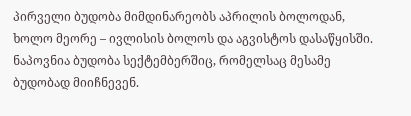პირველი ბუდობა მიმდინარეობს აპრილის ბოლოდან, ხოლო მეორე – ივლისის ბოლოს და აგვისტოს დასაწყისში. ნაპოვნია ბუდობა სექტემბერშიც, რომელსაც მესამე ბუდობად მიიჩნევენ.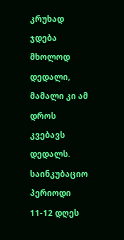კრუხად ჯდება მხოლოდ დედალი, მამალი კი ამ დროს კვებავს დედალს. საინკუბაციო პერიოდი 11-12 დღეს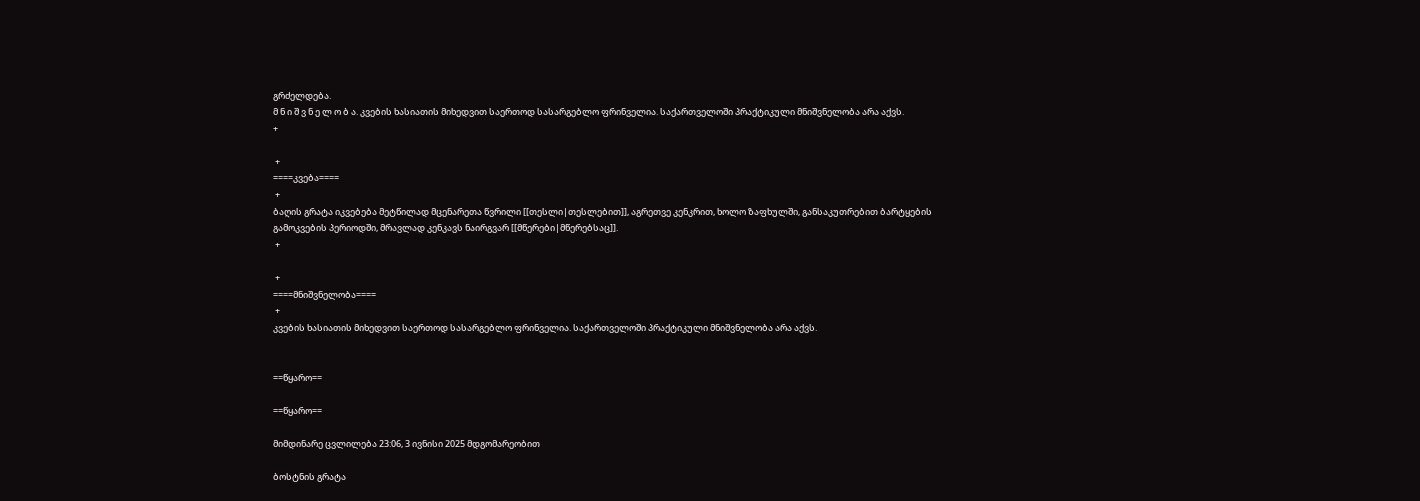გრძელდება.
მ ნ ი შ ვ ნ ე ლ ო ბ ა. კვების ხასიათის მიხედვით საერთოდ სასარგებლო ფრინველია. საქართველოში პრაქტიკული მნიშვნელობა არა აქვს.
+

 +
====კვება====
 +
ბაღის გრატა იკვებება მეტწილად მცენარეთა წვრილი [[თესლი|თესლებით]], აგრეთვე კენკრით, ხოლო ზაფხულში, განსაკუთრებით ბარტყების გამოკვების პერიოდში, მრავლად კენკავს ნაირგვარ [[მწერები|მწერებსაც]].
 +

 +
====მნიშვნელობა====
 +
კვების ხასიათის მიხედვით საერთოდ სასარგებლო ფრინველია. საქართველოში პრაქტიკული მნიშვნელობა არა აქვს.


==წყარო==

==წყარო==

მიმდინარე ცვლილება 23:06, 3 ივნისი 2025 მდგომარეობით

ბოსტნის გრატა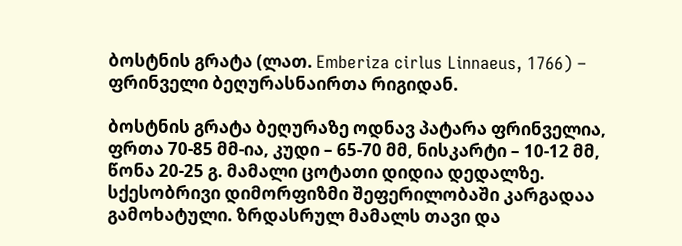ბოსტნის გრატა (ლათ. Emberiza cirlus Linnaeus, 1766) – ფრინველი ბეღურასნაირთა რიგიდან.

ბოსტნის გრატა ბეღურაზე ოდნავ პატარა ფრინველია, ფრთა 70-85 მმ-ია, კუდი – 65-70 მმ, ნისკარტი – 10-12 მმ, წონა 20-25 გ. მამალი ცოტათი დიდია დედალზე. სქესობრივი დიმორფიზმი შეფერილობაში კარგადაა გამოხატული. ზრდასრულ მამალს თავი და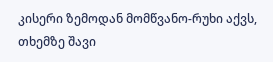კისერი ზემოდან მომწვანო-რუხი აქვს, თხემზე შავი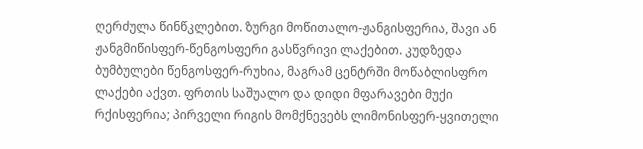ღერძულა წინწკლებით. ზურგი მოწითალო-ჟანგისფერია, შავი ან ჟანგმიწისფერ-წენგოსფერი გასწვრივი ლაქებით. კუდზედა ბუმბულები წენგოსფერ-რუხია, მაგრამ ცენტრში მოწაბლისფრო ლაქები აქვთ. ფრთის საშუალო და დიდი მფარავები მუქი რქისფერია; პირველი რიგის მომქნევებს ლიმონისფერ-ყვითელი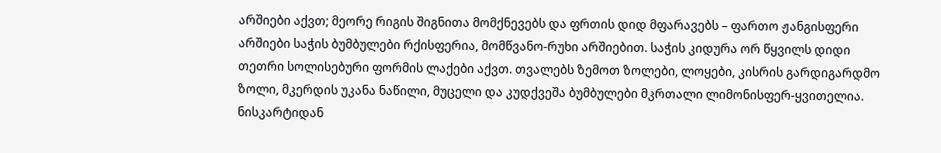არშიები აქვთ; მეორე რიგის შიგნითა მომქნევებს და ფრთის დიდ მფარავებს – ფართო ჟანგისფერი არშიები საჭის ბუმბულები რქისფერია, მომწვანო-რუხი არშიებით. საჭის კიდურა ორ წყვილს დიდი თეთრი სოლისებური ფორმის ლაქები აქვთ. თვალებს ზემოთ ზოლები, ლოყები, კისრის გარდიგარდმო ზოლი, მკერდის უკანა ნაწილი, მუცელი და კუდქვეშა ბუმბულები მკრთალი ლიმონისფერ-ყვითელია. ნისკარტიდან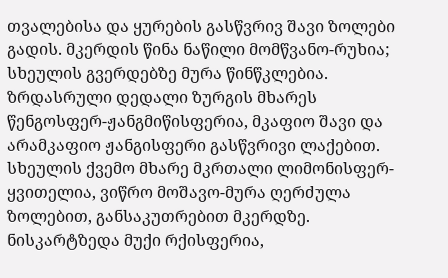თვალებისა და ყურების გასწვრივ შავი ზოლები გადის. მკერდის წინა ნაწილი მომწვანო-რუხია; სხეულის გვერდებზე მურა წინწკლებია. ზრდასრული დედალი ზურგის მხარეს წენგოსფერ-ჟანგმიწისფერია, მკაფიო შავი და არამკაფიო ჟანგისფერი გასწვრივი ლაქებით. სხეულის ქვემო მხარე მკრთალი ლიმონისფერ-ყვითელია, ვიწრო მოშავო-მურა ღერძულა ზოლებით, განსაკუთრებით მკერდზე. ნისკარტზედა მუქი რქისფერია,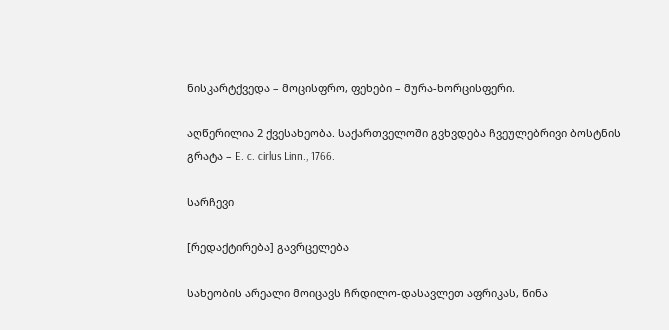ნისკარტქვედა – მოცისფრო, ფეხები – მურა-ხორცისფერი.

აღწერილია 2 ქვესახეობა. საქართველოში გვხვდება ჩვეულებრივი ბოსტნის გრატა – E. c. cirlus Linn., 1766.

სარჩევი

[რედაქტირება] გავრცელება

სახეობის არეალი მოიცავს ჩრდილო-დასავლეთ აფრიკას, წინა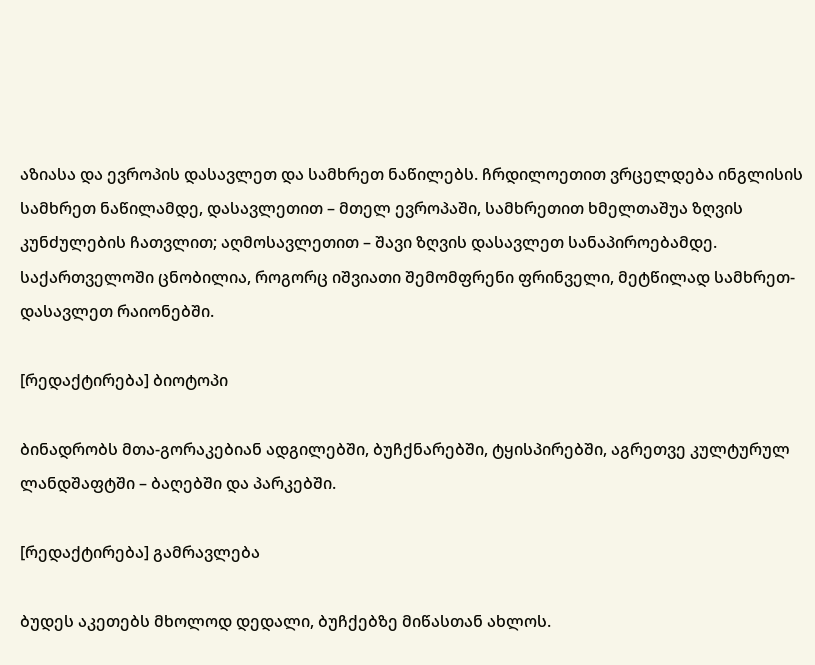აზიასა და ევროპის დასავლეთ და სამხრეთ ნაწილებს. ჩრდილოეთით ვრცელდება ინგლისის სამხრეთ ნაწილამდე, დასავლეთით – მთელ ევროპაში, სამხრეთით ხმელთაშუა ზღვის კუნძულების ჩათვლით; აღმოსავლეთით – შავი ზღვის დასავლეთ სანაპიროებამდე. საქართველოში ცნობილია, როგორც იშვიათი შემომფრენი ფრინველი, მეტწილად სამხრეთ-დასავლეთ რაიონებში.

[რედაქტირება] ბიოტოპი

ბინადრობს მთა-გორაკებიან ადგილებში, ბუჩქნარებში, ტყისპირებში, აგრეთვე კულტურულ ლანდშაფტში – ბაღებში და პარკებში.

[რედაქტირება] გამრავლება

ბუდეს აკეთებს მხოლოდ დედალი, ბუჩქებზე მიწასთან ახლოს.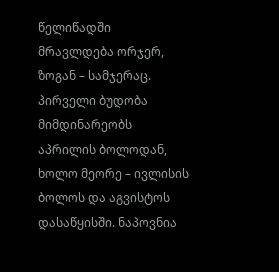წელიწადში მრავლდება ორჯერ, ზოგან – სამჯერაც. პირველი ბუდობა მიმდინარეობს აპრილის ბოლოდან, ხოლო მეორე – ივლისის ბოლოს და აგვისტოს დასაწყისში. ნაპოვნია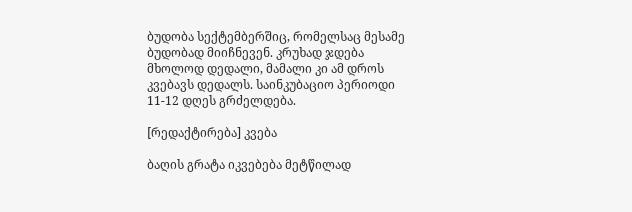ბუდობა სექტემბერშიც, რომელსაც მესამე ბუდობად მიიჩნევენ. კრუხად ჯდება მხოლოდ დედალი, მამალი კი ამ დროს კვებავს დედალს. საინკუბაციო პერიოდი 11-12 დღეს გრძელდება.

[რედაქტირება] კვება

ბაღის გრატა იკვებება მეტწილად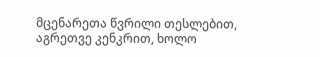მცენარეთა წვრილი თესლებით, აგრეთვე კენკრით, ხოლო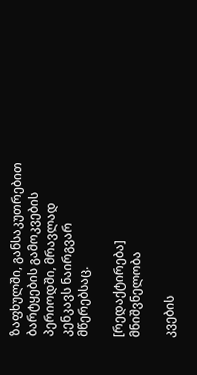ზაფხულში, განსაკუთრებით ბარტყების გამოკვების პერიოდში, მრავლად კენკავს ნაირგვარ მწერებსაც.

[რედაქტირება] მნიშვნელობა

კვების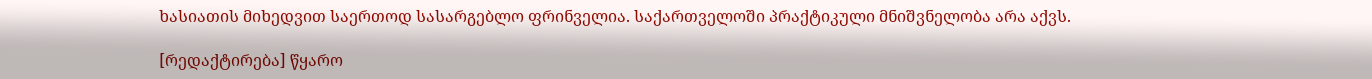ხასიათის მიხედვით საერთოდ სასარგებლო ფრინველია. საქართველოში პრაქტიკული მნიშვნელობა არა აქვს.

[რედაქტირება] წყარო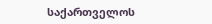საქართველოს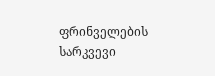ფრინველების სარკვევი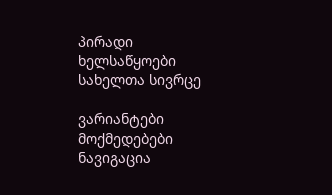პირადი ხელსაწყოები
სახელთა სივრცე

ვარიანტები
მოქმედებები
ნავიგაცია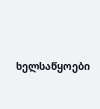ხელსაწყოები